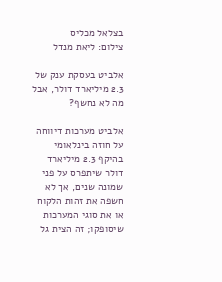בצלאל מכליס
צילום: ליאת מנדל

אלביט בעסקת ענק של 2.3 מיליארד דולר, אבל מה לא נחשף?

אלביט מערכות דיווחה על חוזה בינלאומי בהיקף 2.3 מיליארד דולר שיתפרס על פני שמונה שנים, אך לא חשפה את זהות הלקוח או את סוגי המערכות שיסופקו; זה הצית גל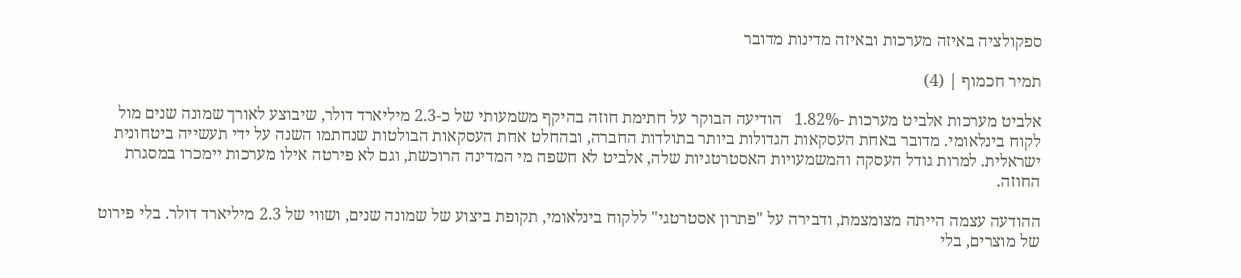ספקולציה באיזה מערכות ובאיזה מדינות מדובר

תמיר חכמוף | (4)

אלביט מערכות אלביט מערכות -1.82%   הודיעה הבוקר על חתימת חוזה בהיקף משמעותי של כ-2.3 מיליארד דולר, שיבוצע לאורך שמונה שנים מול לקוח בינלאומי. מדובר באחת העסקאות הגדולות ביותר בתולדות החברה, ובהחלט אחת העסקאות הבולטות שנחתמו השנה על ידי תעשייה ביטחונית ישראלית. למרות גודל העסקה והמשמעויות האסטרטגיות שלה, אלביט לא חשפה מי המדינה הרוכשת, וגם לא פירטה אילו מערכות יימכרו במסגרת החוזה.

ההודעה עצמה הייתה מצומצמת, ודבירה על "פתרון אסטרטגי" ללקוח בינלאומי, תקופת ביצוע של שמונה שנים, ושווי של 2.3 מיליארד דולר. בלי פירוט של מוצרים, בלי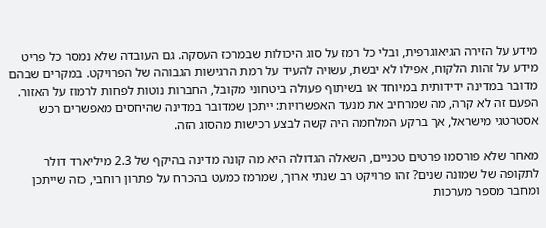מידע על הזירה הגיאוגרפית, ובלי כל רמז על סוג היכולות שבמרכז העסקה. גם העובדה שלא נמסר כל פריט מידע על זהות הלקוח, אפילו לא יבשת, עשויה להעיד על רמת הרגישות הגבוהה של הפרויקט. במקרים שבהם מדובר במדינה ידידותית במיוחד או בשיתוף פעולה ביטחוני מקובל, החברות נוטות לפחות לרמוז על האזור. הפעם זה לא קרה, מה שמרחיב את מנעד האפשרויות: ייתכן שמדובר במדינה שהיחסים מאפשרים רכש אסטרטגי מישראל, אך ברקע המלחמה היה קשה לבצע רכישות מהסוג הזה.

מאחר שלא פורסמו פרטים טכניים, השאלה הגדולה היא מה קונה מדינה בהיקף של 2.3 מיליארד דולר לתקופה של שמונה שנים? זהו פרויקט רב שנתי ארוך, שמרמז כמעט בהכרח על פתרון רוחבי, כזה שייתכן ומחבר מספר מערכות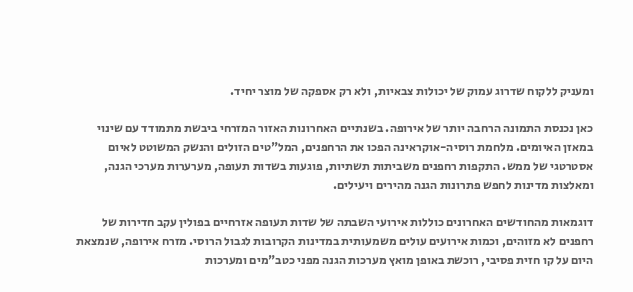ומעניק ללקוח שדרוג עמוק של יכולות צבאיות, ולא רק אספקה של מוצר יחיד.

כאן נכנסת התמונה הרחבה יותר של אירופה. בשנתיים האחרונות האזור המזרחי ביבשת מתמודד עם שינוי במאזן האיומים. מלחמת רוסיה-אוקראינה הפכו את הרחפנים, המל"טים הזולים והנשק המשוטט לאיום אסטרטגי של ממש. התקפות רחפנים משביתות תשתיות, פוגעות בשדות תעופה, מערערות מערכי הגנה, ומאלצות מדינות לחפש פתרונות הגנה מהירים ויעילים.

דוגמאות מהחודשים האחרונים כוללות אירועי השבתה של שדות תעופה אזרחיים בפולין עקב חדירות של רחפנים לא מזוהים, וכמות אירועים עולים משמעותית במדינות הקרובות לגבול הרוסי. מזרח אירופה, שנמצאת היום על קו חזית פסיבי, רוכשת באופן מואץ מערכות הגנה מפני כטב"מים ומערכות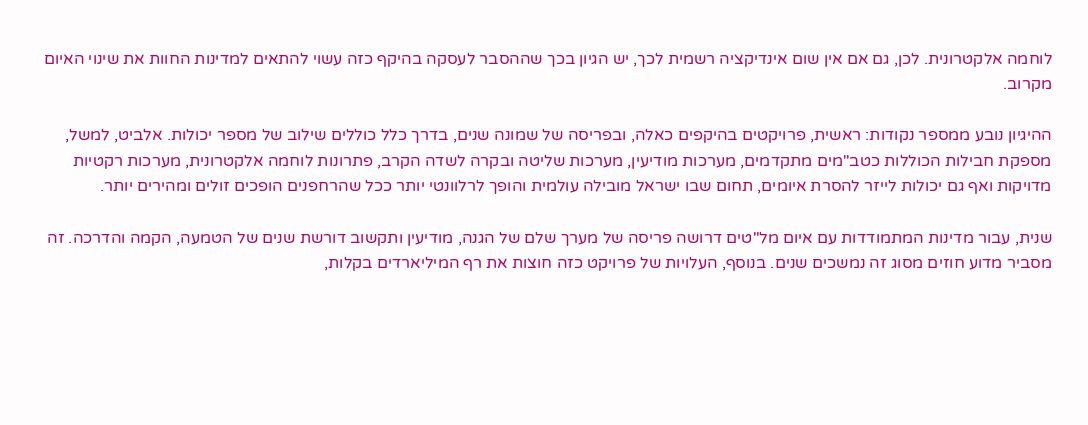לוחמה אלקטרונית. לכן, גם אם אין שום אינדיקציה רשמית לכך, יש הגיון בכך שההסבר לעסקה בהיקף כזה עשוי להתאים למדינות החוות את שינוי האיום מקרוב.

ההיגיון נובע ממספר נקודות: ראשית, פרויקטים בהיקפים כאלה, ובפריסה של שמונה שנים, בדרך כלל כוללים שילוב של מספר יכולות. אלביט, למשל, מספקת חבילות הכוללות כטב"מים מתקדמים, מערכות מודיעין, מערכות שליטה ובקרה לשדה הקרב, פתרונות לוחמה אלקטרונית, מערכות רקטיות מדויקות ואף גם יכולות לייזר להסרת איומים, תחום שבו ישראל מובילה עולמית והופך לרלוונטי יותר ככל שהרחפנים הופכים זולים ומהירים יותר.

שנית, עבור מדינות המתמודדות עם איום מל"טים דרושה פריסה של מערך שלם של הגנה, מודיעין ותקשוב דורשת שנים של הטמעה, הקמה והדרכה. זה מסביר מדוע חוזים מסוג זה נמשכים שנים. בנוסף, העלויות של פרויקט כזה חוצות את רף המיליארדים בקלות,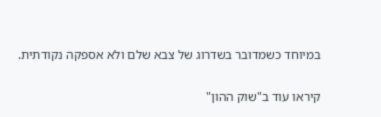במיוחד כשמדובר בשדרוג של צבא שלם ולא אספקה נקודתית.

קיראו עוד ב"שוק ההון"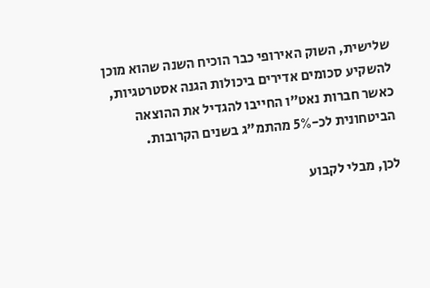שלישית, השוק האירופי כבר הוכיח השנה שהוא מוכן להשקיע סכומים אדירים ביכולות הגנה אסטרטגיות, כאשר חברות נאט"ו החייבו להגדיל את ההוצאה הביטחונית לכ-5% מהתמ"ג בשנים הקרובות.

לכן, מבלי לקבוע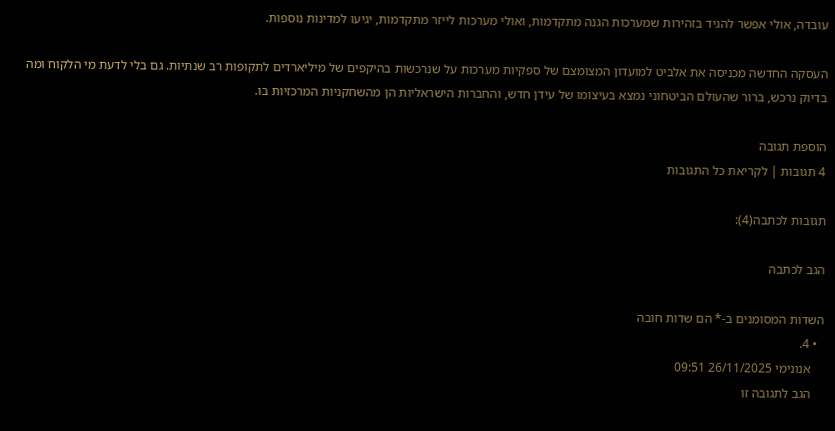עובדה, אולי אפשר להגיד בזהירות שמערכות הגנה מתקדמות, ואולי מערכות לייזר מתקדמות, יגיעו למדינות נוספות.

העסקה החדשה מכניסה את אלביט למועדון המצומצם של ספקיות מערכות על שנרכשות בהיקפים של מיליארדים לתקופות רב שנתיות. גם בלי לדעת מי הלקוח ומה בדיוק נרכש, ברור שהעולם הביטחוני נמצא בעיצומו של עידן חדש, והחברות הישראליות הן מהשחקניות המרכזיות בו.

הוספת תגובה
4 תגובות | לקריאת כל התגובות

תגובות לכתבה(4):

הגב לכתבה

השדות המסומנים ב-* הם שדות חובה
  • 4.
    אנונימי 26/11/2025 09:51
    הגב לתגובה זו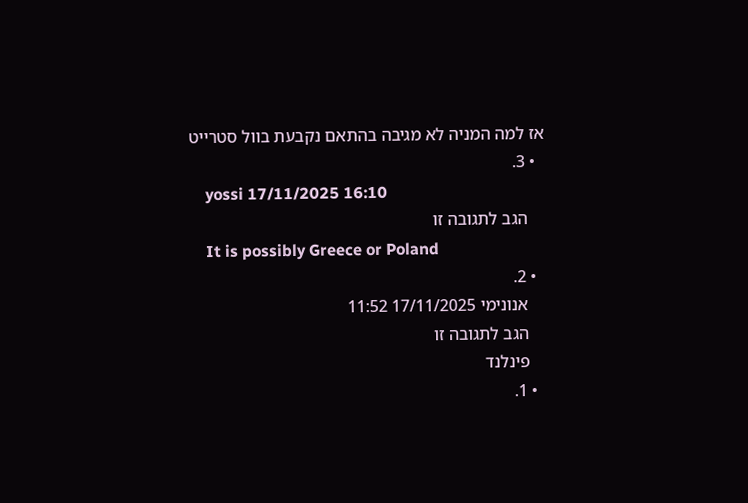אז למה המניה לא מגיבה בהתאם נקבעת בוול סטרייט
  • 3.
    yossi 17/11/2025 16:10
    הגב לתגובה זו
    It is possibly Greece or Poland
  • 2.
    אנונימי 17/11/2025 11:52
    הגב לתגובה זו
    פינלנד
  • 1.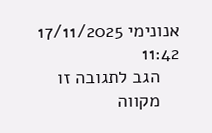אנונימי 17/11/2025 11:42
    הגב לתגובה זו
    מקווה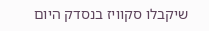שיקבלו סקוויז בנסדק היום